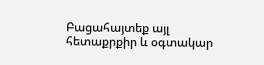Բացահայտեք այլ հետաքրքիր և օգտակար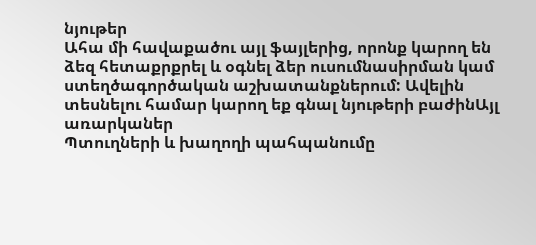նյութեր
Ահա մի հավաքածու այլ ֆայլերից, որոնք կարող են ձեզ հետաքրքրել և օգնել ձեր ուսումնասիրման կամ ստեղծագործական աշխատանքներում: Ավելին տեսնելու համար կարող եք գնալ նյութերի բաժինԱյլ առարկաներ
Պտուղների և խաղողի պահպանումը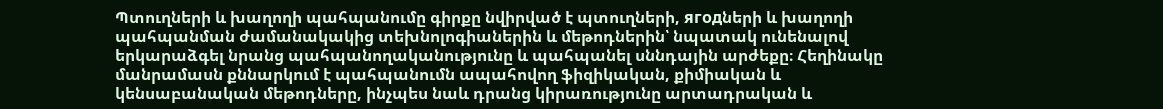Պտուղների և խաղողի պահպանումը գիրքը նվիրված է պտուղների, ягодների և խաղողի պահպանման ժամանակակից տեխնոլոգիաներին և մեթոդներին՝ նպատակ ունենալով երկարաձգել նրանց պահպանողականությունը և պահպանել սննդային արժեքը։ Հեղինակը մանրամասն քննարկում է պահպանումն ապահովող ֆիզիկական, քիմիական և կենսաբանական մեթոդները, ինչպես նաև դրանց կիրառությունը արտադրական և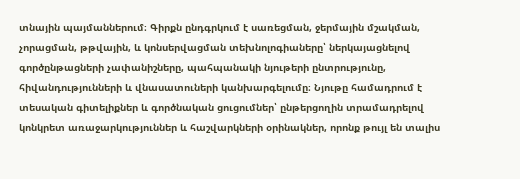տնային պայմաններում։ Գիրքն ընդգրկում է սառեցման, ջերմային մշակման, չորացման, թթվային, և կոնսերվացման տեխնոլոգիաները՝ ներկայացնելով գործընթացների չափանիշները, պահպանակի նյութերի ընտրությունը, հիվանդությունների և վնասատուների կանխարգելումը։ Նյութը համադրում է տեսական գիտելիքներ և գործնական ցուցումներ՝ ընթերցողին տրամադրելով կոնկրետ առաջարկություններ և հաշվարկների օրինակներ, որոնք թույլ են տալիս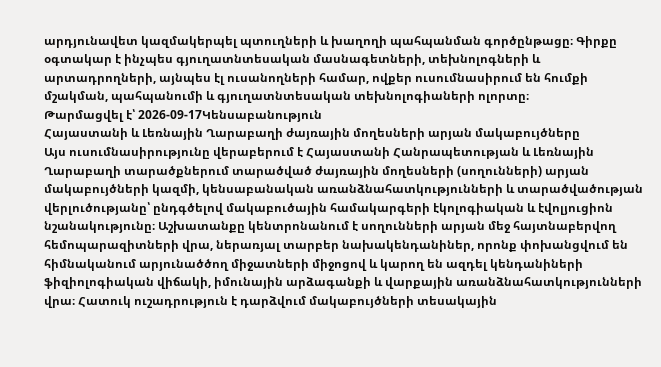արդյունավետ կազմակերպել պտուղների և խաղողի պահպանման գործընթացը։ Գիրքը օգտակար է ինչպես գյուղատնտեսական մասնագետների, տեխնոլոգների և արտադրողների, այնպես էլ ուսանողների համար, ովքեր ուսումնասիրում են հումքի մշակման, պահպանումի և գյուղատնտեսական տեխնոլոգիաների ոլորտը։
Թարմացվել է՝ 2026-09-17Կենսաբանություն
Հայաստանի և Լեռնային Ղարաբաղի ժայռային մողեսների արյան մակաբույծները
Այս ուսումնասիրությունը վերաբերում է Հայաստանի Հանրապետության և Լեռնային Ղարաբաղի տարածքներում տարածված ժայռային մողեսների (սողունների) արյան մակաբույծների կազմի, կենսաբանական առանձնահատկությունների և տարածվածության վերլուծությանը՝ ընդգծելով մակաբուծային համակարգերի էկոլոգիական և էվոլյուցիոն նշանակությունը։ Աշխատանքը կենտրոնանում է սողունների արյան մեջ հայտնաբերվող հեմոպարազիտների վրա, ներառյալ տարբեր նախակենդանիներ, որոնք փոխանցվում են հիմնականում արյունածծող միջատների միջոցով և կարող են ազդել կենդանիների ֆիզիոլոգիական վիճակի, իմունային արձագանքի և վարքային առանձնահատկությունների վրա։ Հատուկ ուշադրություն է դարձվում մակաբույծների տեսակային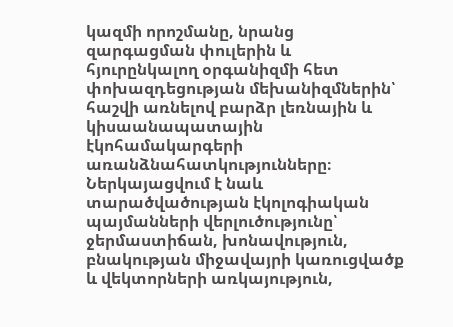կազմի որոշմանը, նրանց զարգացման փուլերին և հյուրընկալող օրգանիզմի հետ փոխազդեցության մեխանիզմներին՝ հաշվի առնելով բարձր լեռնային և կիսաանապատային էկոհամակարգերի առանձնահատկությունները։ Ներկայացվում է նաև տարածվածության էկոլոգիական պայմանների վերլուծությունը՝ ջերմաստիճան, խոնավություն, բնակության միջավայրի կառուցվածք և վեկտորների առկայություն,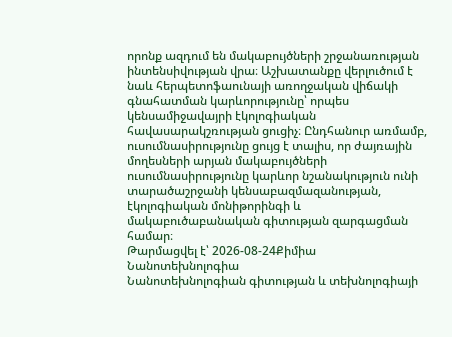որոնք ազդում են մակաբույծների շրջանառության ինտենսիվության վրա։ Աշխատանքը վերլուծում է նաև հերպետոֆաունայի առողջական վիճակի գնահատման կարևորությունը՝ որպես կենսամիջավայրի էկոլոգիական հավասարակշռության ցուցիչ։ Ընդհանուր առմամբ, ուսումնասիրությունը ցույց է տալիս, որ ժայռային մողեսների արյան մակաբույծների ուսումնասիրությունը կարևոր նշանակություն ունի տարածաշրջանի կենսաբազմազանության, էկոլոգիական մոնիթորինգի և մակաբուծաբանական գիտության զարգացման համար։
Թարմացվել է՝ 2026-08-24Քիմիա
Նանոտեխնոլոգիա
Նանոտեխնոլոգիան գիտության և տեխնոլոգիայի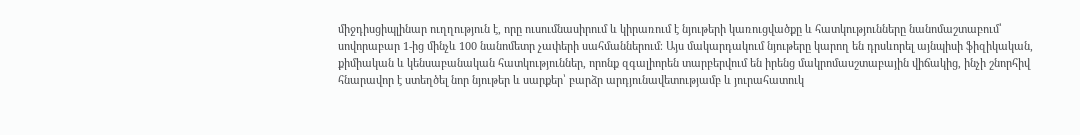միջդիսցիպլինար ուղղություն է, որը ուսումնասիրում և կիրառում է նյութերի կառուցվածքը և հատկությունները նանոմաշտաբում՝ սովորաբար 1-ից մինչև 100 նանոմետր չափերի սահմաններում։ Այս մակարդակում նյութերը կարող են դրսևորել այնպիսի ֆիզիկական, քիմիական և կենսաբանական հատկություններ, որոնք զգալիորեն տարբերվում են իրենց մակրոմասշտաբային վիճակից, ինչի շնորհիվ հնարավոր է ստեղծել նոր նյութեր և սարքեր՝ բարձր արդյունավետությամբ և յուրահատուկ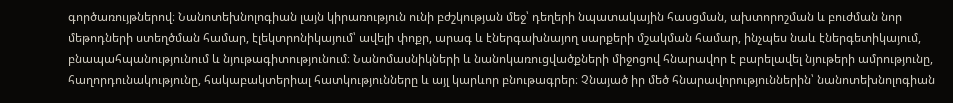գործառույթներով։ Նանոտեխնոլոգիան լայն կիրառություն ունի բժշկության մեջ՝ դեղերի նպատակային հասցման, ախտորոշման և բուժման նոր մեթոդների ստեղծման համար, էլեկտրոնիկայում՝ ավելի փոքր, արագ և էներգախնայող սարքերի մշակման համար, ինչպես նաև էներգետիկայում, բնապահպանությունում և նյութագիտությունում։ Նանոմասնիկների և նանոկառուցվածքների միջոցով հնարավոր է բարելավել նյութերի ամրությունը, հաղորդունակությունը, հակաբակտերիալ հատկությունները և այլ կարևոր բնութագրեր։ Չնայած իր մեծ հնարավորություններին՝ նանոտեխնոլոգիան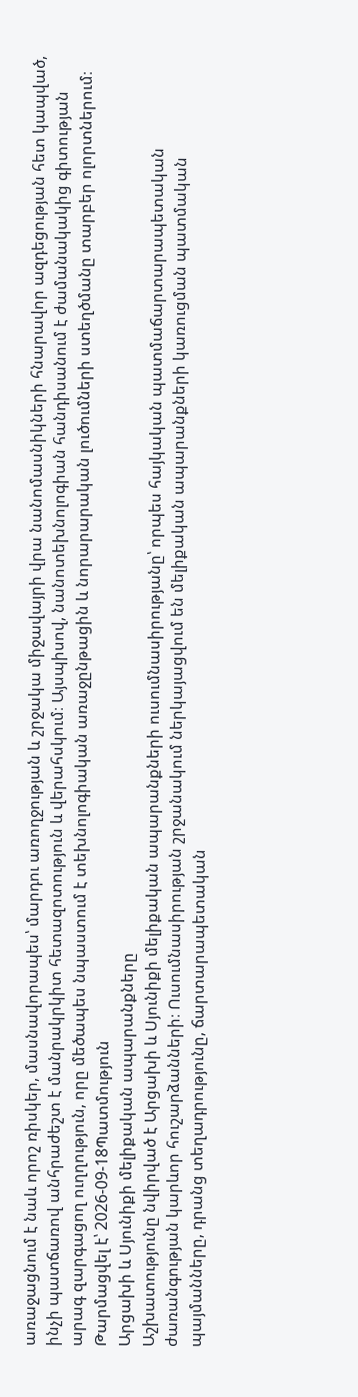առաջացնում է նաև որոշ ռիսկեր, մասնավորապես՝ մարդու առողջության և շրջակա միջավայրի վրա նանոմասնիկների հնարավոր ազդեցության հետ կապված, ինչի պատճառով անհրաժեշտ է մանրակրկիտ հետազոտություն և վերահսկում։ Այսպիսով, նանոտեխնոլոգիան հանդիսանում է ժամանակակից գիտության արագ զարգացող ուղղություն, որը մեծապես նպաստում է տեխնոլոգիական առաջընթացին և նորարարական լուծումների ստեղծմանը տարբեր ոլորտներում։
Թարմացվել է՝ 2026-09-18Պատմություն
Արցախի և Սյունիքի մելիքական ապարանքները
Աշխատությունը նվիրված է Արցախի և Սյունիքի մելիքական ապարանքների ուսումնասիրությանը՝ որպես հայկական պատմաճարտարապետական ժառանգության կարևոր հուշարձանների։ Ուսումնասիրության շրջանակում ներկայացվում են մելիքական ապարանքների կառուցման պատմական պայմանները, դրանց տեղադրությունը, ճարտարապետական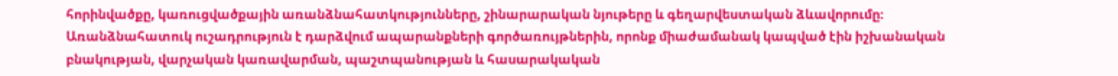հորինվածքը, կառուցվածքային առանձնահատկությունները, շինարարական նյութերը և գեղարվեստական ձևավորումը։ Առանձնահատուկ ուշադրություն է դարձվում ապարանքների գործառույթներին, որոնք միաժամանակ կապված էին իշխանական բնակության, վարչական կառավարման, պաշտպանության և հասարակական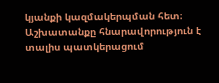կյանքի կազմակերպման հետ։ Աշխատանքը հնարավորություն է տալիս պատկերացում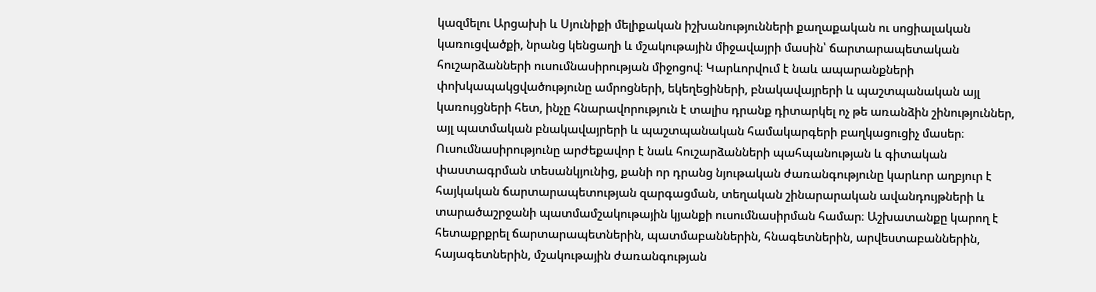կազմելու Արցախի և Սյունիքի մելիքական իշխանությունների քաղաքական ու սոցիալական կառուցվածքի, նրանց կենցաղի և մշակութային միջավայրի մասին՝ ճարտարապետական հուշարձանների ուսումնասիրության միջոցով։ Կարևորվում է նաև ապարանքների փոխկապակցվածությունը ամրոցների, եկեղեցիների, բնակավայրերի և պաշտպանական այլ կառույցների հետ, ինչը հնարավորություն է տալիս դրանք դիտարկել ոչ թե առանձին շինություններ, այլ պատմական բնակավայրերի և պաշտպանական համակարգերի բաղկացուցիչ մասեր։ Ուսումնասիրությունը արժեքավոր է նաև հուշարձանների պահպանության և գիտական փաստագրման տեսանկյունից, քանի որ դրանց նյութական ժառանգությունը կարևոր աղբյուր է հայկական ճարտարապետության զարգացման, տեղական շինարարական ավանդույթների և տարածաշրջանի պատմամշակութային կյանքի ուսումնասիրման համար։ Աշխատանքը կարող է հետաքրքրել ճարտարապետներին, պատմաբաններին, հնագետներին, արվեստաբաններին, հայագետներին, մշակութային ժառանգության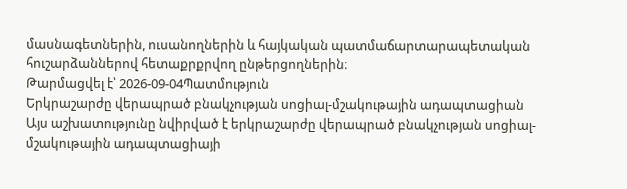մասնագետներին, ուսանողներին և հայկական պատմաճարտարապետական հուշարձաններով հետաքրքրվող ընթերցողներին։
Թարմացվել է՝ 2026-09-04Պատմություն
Երկրաշարժը վերապրած բնակչության սոցիալ-մշակութային ադապտացիան
Այս աշխատությունը նվիրված է երկրաշարժը վերապրած բնակչության սոցիալ-մշակութային ադապտացիայի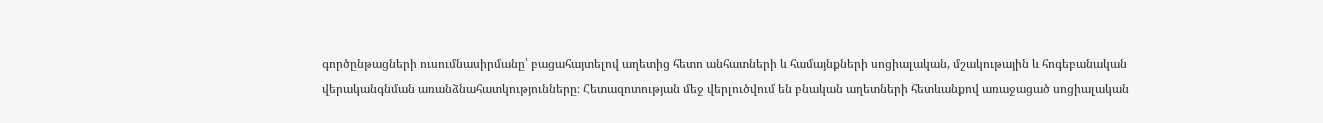գործընթացների ուսումնասիրմանը՝ բացահայտելով աղետից հետո անհատների և համայնքների սոցիալական, մշակութային և հոգեբանական վերականգնման առանձնահատկությունները։ Հետազոտության մեջ վերլուծվում են բնական աղետների հետևանքով առաջացած սոցիալական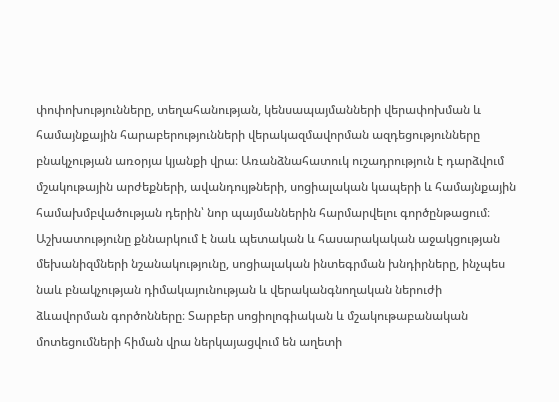փոփոխությունները, տեղահանության, կենսապայմանների վերափոխման և համայնքային հարաբերությունների վերակազմավորման ազդեցությունները բնակչության առօրյա կյանքի վրա։ Առանձնահատուկ ուշադրություն է դարձվում մշակութային արժեքների, ավանդույթների, սոցիալական կապերի և համայնքային համախմբվածության դերին՝ նոր պայմաններին հարմարվելու գործընթացում։ Աշխատությունը քննարկում է նաև պետական և հասարակական աջակցության մեխանիզմների նշանակությունը, սոցիալական ինտեգրման խնդիրները, ինչպես նաև բնակչության դիմակայունության և վերականգնողական ներուժի ձևավորման գործոնները։ Տարբեր սոցիոլոգիական և մշակութաբանական մոտեցումների հիման վրա ներկայացվում են աղետի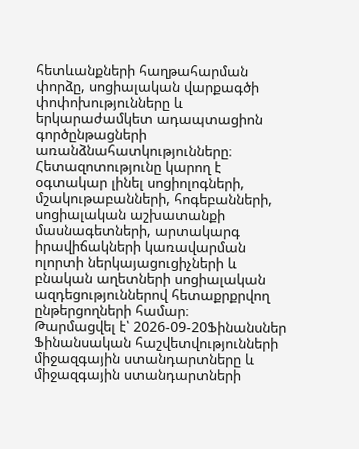հետևանքների հաղթահարման փորձը, սոցիալական վարքագծի փոփոխությունները և երկարաժամկետ ադապտացիոն գործընթացների առանձնահատկությունները։ Հետազոտությունը կարող է օգտակար լինել սոցիոլոգների, մշակութաբանների, հոգեբանների, սոցիալական աշխատանքի մասնագետների, արտակարգ իրավիճակների կառավարման ոլորտի ներկայացուցիչների և բնական աղետների սոցիալական ազդեցություններով հետաքրքրվող ընթերցողների համար։
Թարմացվել է՝ 2026-09-20Ֆինանսներ
Ֆինանսական հաշվետվությունների միջազգային ստանդարտները և միջազգային ստանդարտների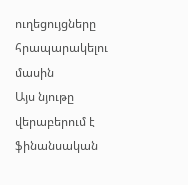ուղեցույցները հրապարակելու մասին
Այս նյութը վերաբերում է ֆինանսական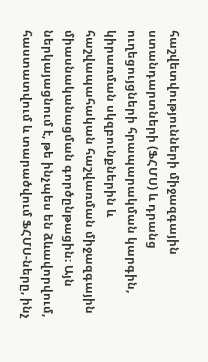հաշվետվությունների միջազգային ստանդարտների (ՖՀՄՍ) և դրանց ուղեցույցների հրապարակման կարգին, կիրառման սկզբունքներին և հաշվապահական հաշվառման միջազգային միասնականացման գործընթացին։ Այն ներկայացնում է, թե ինչպես են ձևավորվում, հաստատվում և տարածվում ՖՀՄՍ-ները, ինչ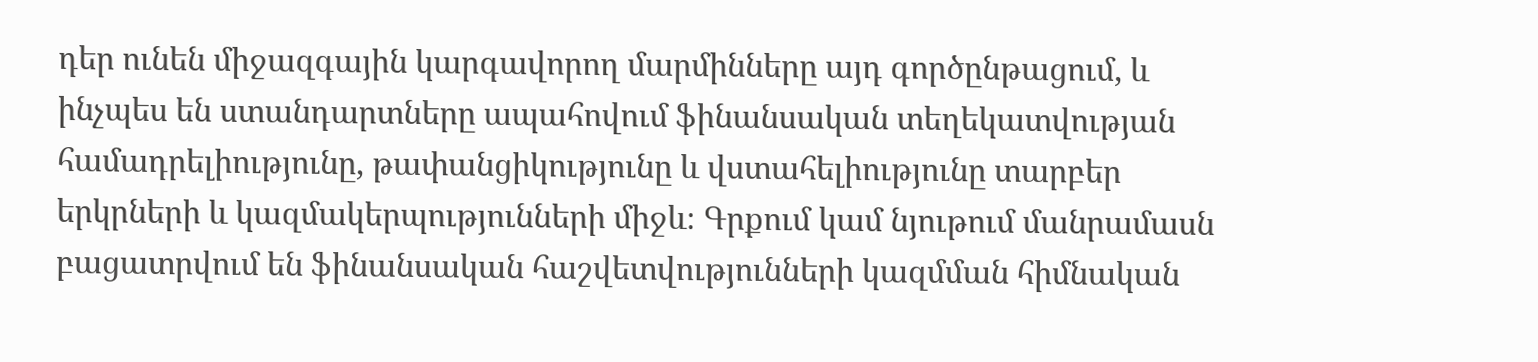դեր ունեն միջազգային կարգավորող մարմինները այդ գործընթացում, և ինչպես են ստանդարտները ապահովում ֆինանսական տեղեկատվության համադրելիությունը, թափանցիկությունը և վստահելիությունը տարբեր երկրների և կազմակերպությունների միջև։ Գրքում կամ նյութում մանրամասն բացատրվում են ֆինանսական հաշվետվությունների կազմման հիմնական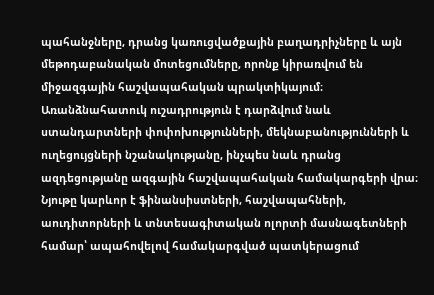պահանջները, դրանց կառուցվածքային բաղադրիչները և այն մեթոդաբանական մոտեցումները, որոնք կիրառվում են միջազգային հաշվապահական պրակտիկայում։ Առանձնահատուկ ուշադրություն է դարձվում նաև ստանդարտների փոփոխությունների, մեկնաբանությունների և ուղեցույցների նշանակությանը, ինչպես նաև դրանց ազդեցությանը ազգային հաշվապահական համակարգերի վրա։ Նյութը կարևոր է ֆինանսիստների, հաշվապահների, աուդիտորների և տնտեսագիտական ոլորտի մասնագետների համար՝ ապահովելով համակարգված պատկերացում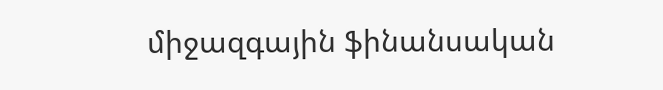միջազգային ֆինանսական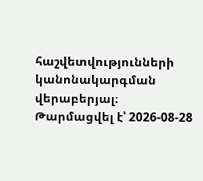հաշվետվությունների կանոնակարգման վերաբերյալ։
Թարմացվել է՝ 2026-08-28